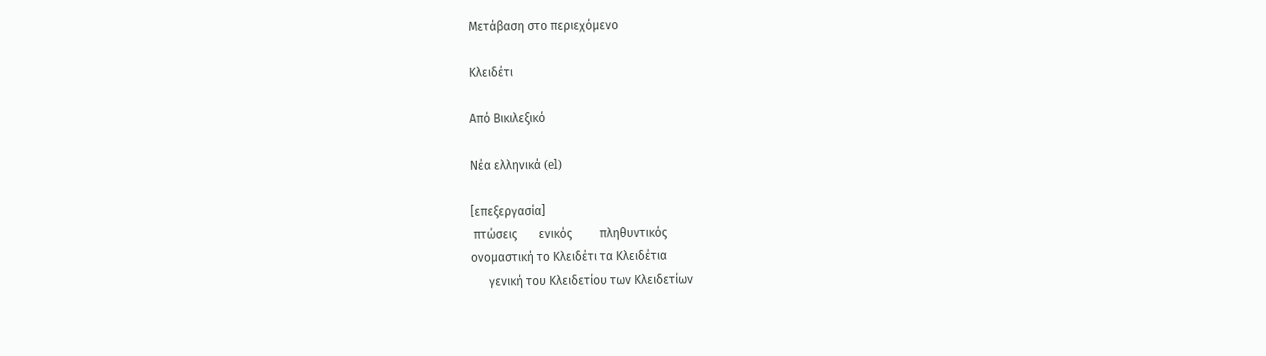Μετάβαση στο περιεχόμενο

Κλειδέτι

Από Βικιλεξικό

Νέα ελληνικά (el)

[επεξεργασία]
 πτώσεις       ενικός         πληθυντικός
ονομαστική το Κλειδέτι τα Κλειδέτια
      γενική του Κλειδετίου των Κλειδετίων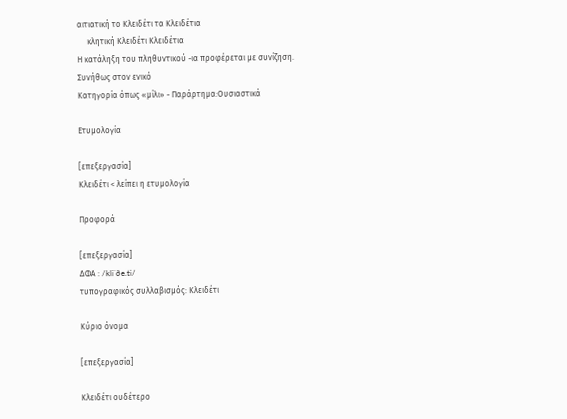αιτιατική το Κλειδέτι τα Κλειδέτια
     κλητική Κλειδέτι Κλειδέτια
Η κατάληξη του πληθυντικού -ια προφέρεται με συνίζηση.
Συνήθως στον ενικό
Κατηγορία όπως «μίλι» - Παράρτημα:Ουσιαστικά

Ετυμολογία

[επεξεργασία]
Κλειδέτι < λείπει η ετυμολογία

Προφορά

[επεξεργασία]
ΔΦΑ : /kliˈðe.ti/
τυπογραφικός συλλαβισμός: Κλειδέτι

Κύριο όνομα

[επεξεργασία]

Κλειδέτι ουδέτερο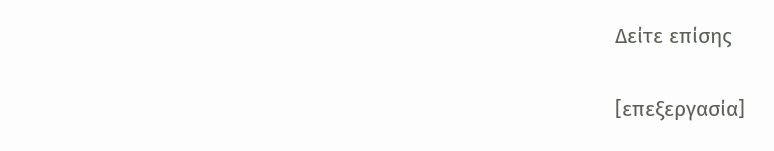Δείτε επίσης

[επεξεργασία]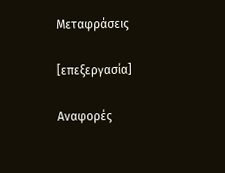Μεταφράσεις

[επεξεργασία]

Αναφορές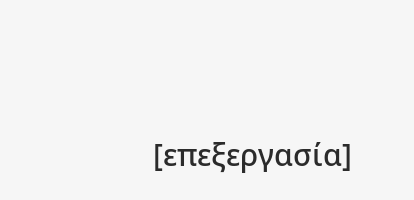[επεξεργασία]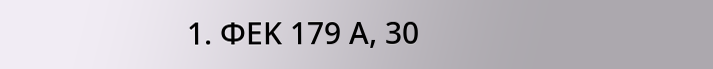1. ΦΕΚ 179 Α, 30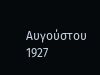Αυγούστου 1927